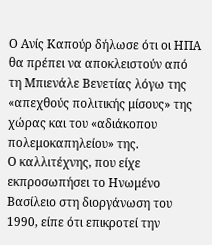Ο Ανίς Καπούρ δήλωσε ότι οι ΗΠΑ θα πρέπει να αποκλειστούν από τη Μπιενάλε Βενετίας λόγω της «απεχθούς πολιτικής μίσους» της χώρας και του «αδιάκοπου πολεμοκαπηλείου» της.
Ο καλλιτέχνης, που είχε εκπροσωπήσει το Ηνωμένο Βασίλειο στη διοργάνωση του 1990, είπε ότι επικροτεί την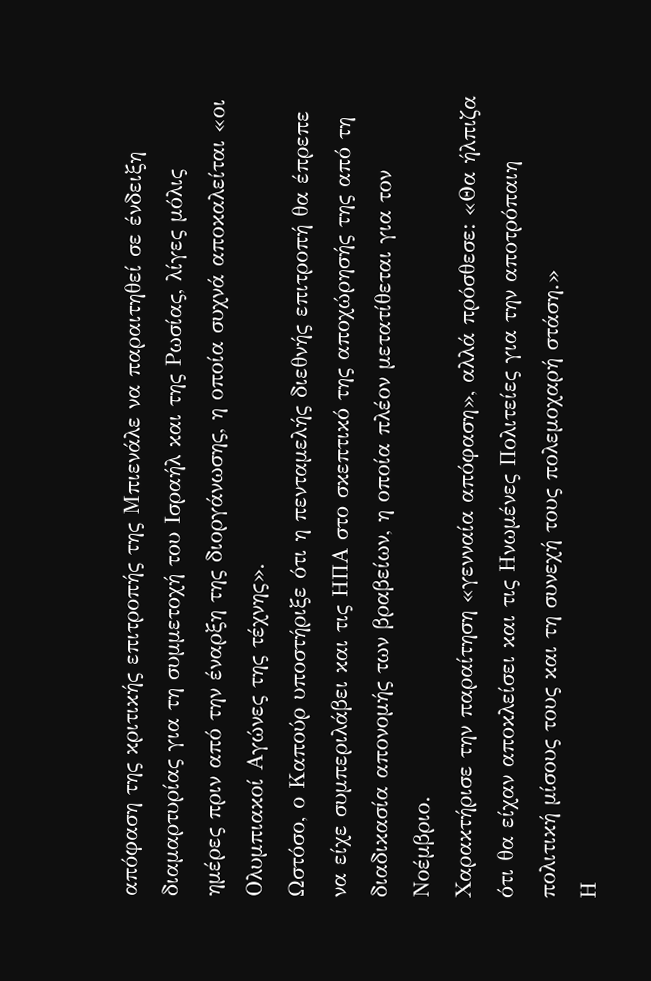απόφαση της κριτικής επιτροπής της Μπιενάλε να παραιτηθεί σε ένδειξη διαμαρτυρίας για τη συμμετοχή του Ισραήλ και της Ρωσίας, λίγες μόλις ημέρες πριν από την έναρξη της διοργάνωσης, η οποία συχνά αποκαλείται «οι Ολυμπιακοί Αγώνες της τέχνης».
Ωστόσο, ο Καπούρ υποστήριξε ότι η πενταμελής διεθνής επιτροπή θα έπρεπε να είχε συμπεριλάβει και τις ΗΠΑ στο σκεπτικό της αποχώρησής της από τη διαδικασία απονομής των βραβείων, η οποία πλέον μετατίθεται για τον Νοέμβριο.
Χαρακτήρισε την παραίτηση «γενναία απόφαση», αλλά πρόσθεσε: «Θα ήλπιζα ότι θα είχαν αποκλείσει και τις Ηνωμένες Πολιτείες για την αποτρόπαιη πολιτική μίσους τους και τη συνεχή τους πολεμοχαρή στάση.»
Η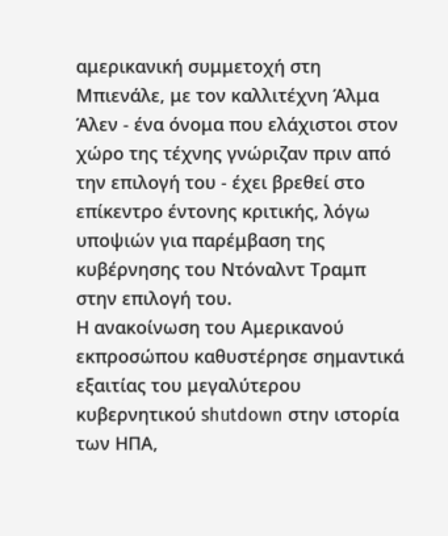αμερικανική συμμετοχή στη Μπιενάλε, με τον καλλιτέχνη Άλμα Άλεν - ένα όνομα που ελάχιστοι στον χώρο της τέχνης γνώριζαν πριν από την επιλογή του - έχει βρεθεί στο επίκεντρο έντονης κριτικής, λόγω υποψιών για παρέμβαση της κυβέρνησης του Ντόναλντ Τραμπ στην επιλογή του.
Η ανακοίνωση του Αμερικανού εκπροσώπου καθυστέρησε σημαντικά εξαιτίας του μεγαλύτερου κυβερνητικού shutdown στην ιστορία των ΗΠΑ,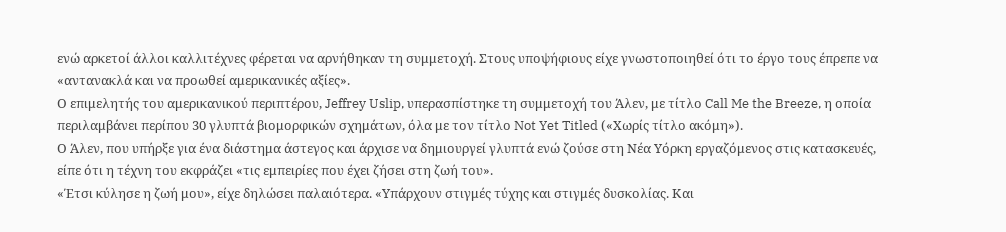ενώ αρκετοί άλλοι καλλιτέχνες φέρεται να αρνήθηκαν τη συμμετοχή. Στους υποψήφιους είχε γνωστοποιηθεί ότι το έργο τους έπρεπε να «αντανακλά και να προωθεί αμερικανικές αξίες».
Ο επιμελητής του αμερικανικού περιπτέρου, Jeffrey Uslip, υπερασπίστηκε τη συμμετοχή του Άλεν, με τίτλο Call Me the Breeze, η οποία περιλαμβάνει περίπου 30 γλυπτά βιομορφικών σχημάτων, όλα με τον τίτλο Not Yet Titled («Χωρίς τίτλο ακόμη»).
Ο Άλεν, που υπήρξε για ένα διάστημα άστεγος και άρχισε να δημιουργεί γλυπτά ενώ ζούσε στη Νέα Υόρκη εργαζόμενος στις κατασκευές, είπε ότι η τέχνη του εκφράζει «τις εμπειρίες που έχει ζήσει στη ζωή του».
«Έτσι κύλησε η ζωή μου», είχε δηλώσει παλαιότερα. «Υπάρχουν στιγμές τύχης και στιγμές δυσκολίας. Και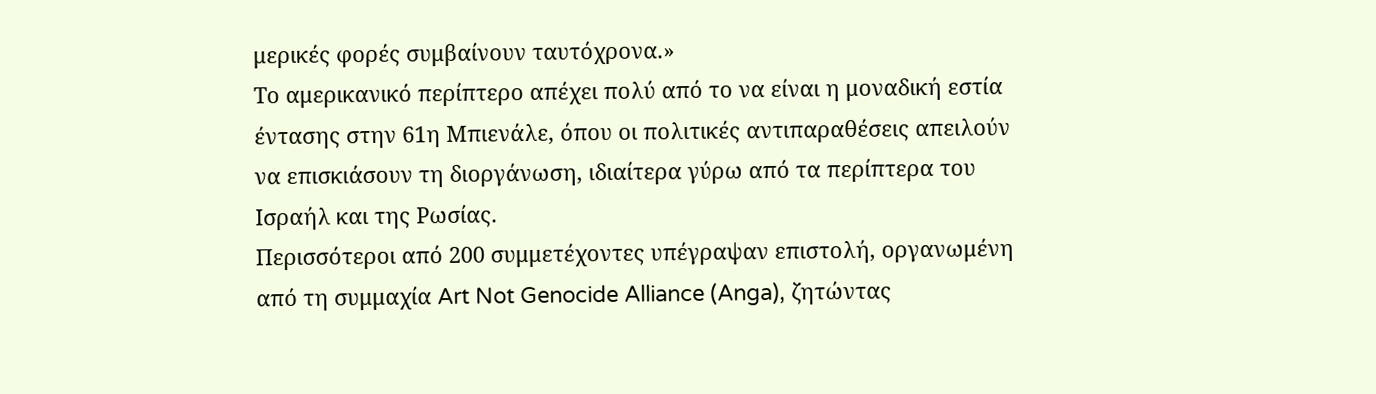μερικές φορές συμβαίνουν ταυτόχρονα.»
Το αμερικανικό περίπτερο απέχει πολύ από το να είναι η μοναδική εστία έντασης στην 61η Μπιενάλε, όπου οι πολιτικές αντιπαραθέσεις απειλούν να επισκιάσουν τη διοργάνωση, ιδιαίτερα γύρω από τα περίπτερα του Ισραήλ και της Ρωσίας.
Περισσότεροι από 200 συμμετέχοντες υπέγραψαν επιστολή, οργανωμένη από τη συμμαχία Art Not Genocide Alliance (Anga), ζητώντας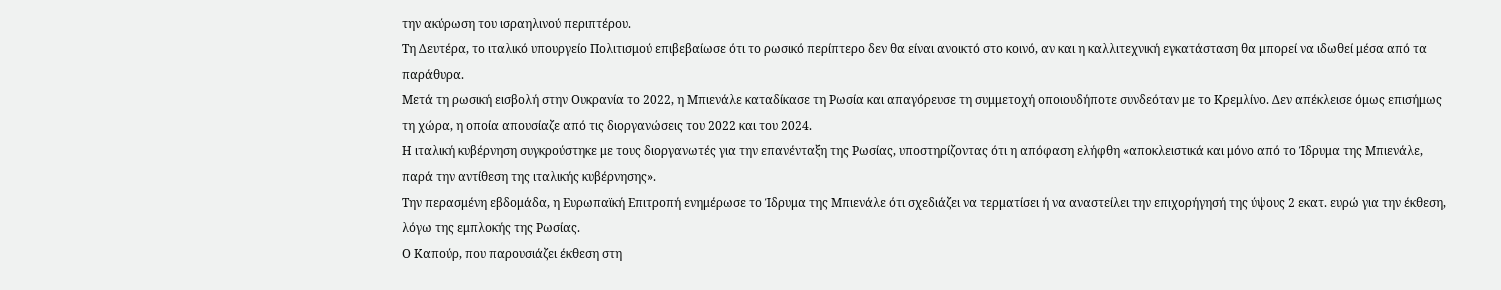την ακύρωση του ισραηλινού περιπτέρου.
Τη Δευτέρα, το ιταλικό υπουργείο Πολιτισμού επιβεβαίωσε ότι το ρωσικό περίπτερο δεν θα είναι ανοικτό στο κοινό, αν και η καλλιτεχνική εγκατάσταση θα μπορεί να ιδωθεί μέσα από τα παράθυρα.
Μετά τη ρωσική εισβολή στην Ουκρανία το 2022, η Μπιενάλε καταδίκασε τη Ρωσία και απαγόρευσε τη συμμετοχή οποιουδήποτε συνδεόταν με το Κρεμλίνο. Δεν απέκλεισε όμως επισήμως τη χώρα, η οποία απουσίαζε από τις διοργανώσεις του 2022 και του 2024.
Η ιταλική κυβέρνηση συγκρούστηκε με τους διοργανωτές για την επανένταξη της Ρωσίας, υποστηρίζοντας ότι η απόφαση ελήφθη «αποκλειστικά και μόνο από το Ίδρυμα της Μπιενάλε, παρά την αντίθεση της ιταλικής κυβέρνησης».
Την περασμένη εβδομάδα, η Ευρωπαϊκή Επιτροπή ενημέρωσε το Ίδρυμα της Μπιενάλε ότι σχεδιάζει να τερματίσει ή να αναστείλει την επιχορήγησή της ύψους 2 εκατ. ευρώ για την έκθεση, λόγω της εμπλοκής της Ρωσίας.
Ο Καπούρ, που παρουσιάζει έκθεση στη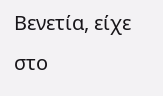Βενετία, είχε στο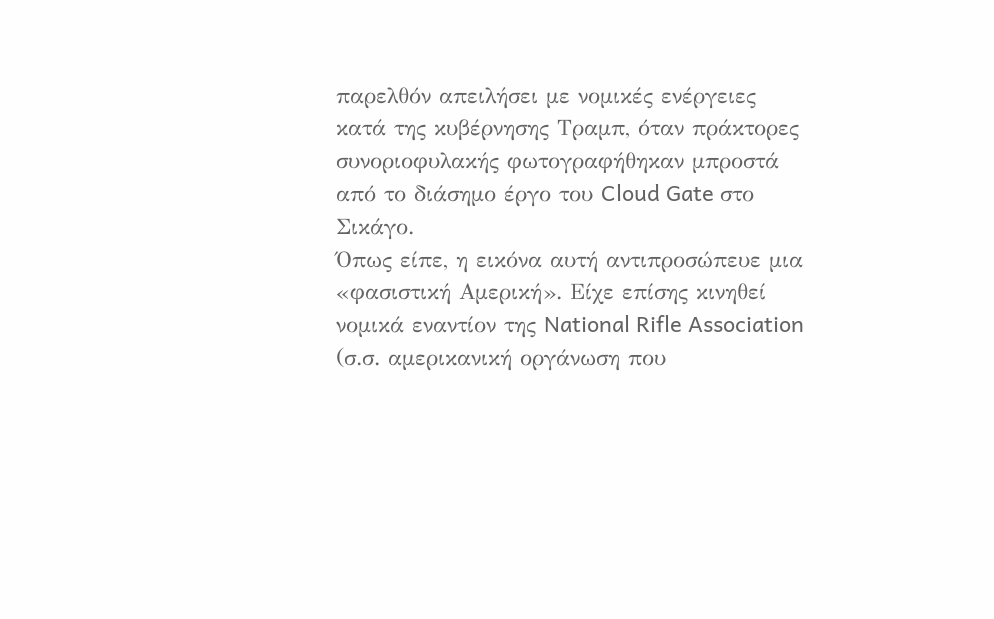παρελθόν απειλήσει με νομικές ενέργειες κατά της κυβέρνησης Τραμπ, όταν πράκτορες συνοριοφυλακής φωτογραφήθηκαν μπροστά από το διάσημο έργο του Cloud Gate στο Σικάγο.
Όπως είπε, η εικόνα αυτή αντιπροσώπευε μια «φασιστική Αμερική». Είχε επίσης κινηθεί νομικά εναντίον της National Rifle Association (σ.σ. αμερικανική οργάνωση που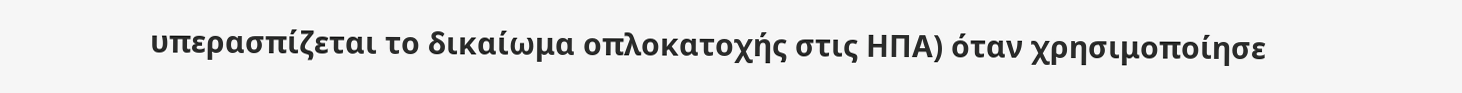υπερασπίζεται το δικαίωμα οπλοκατοχής στις ΗΠΑ) όταν χρησιμοποίησε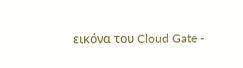εικόνα του Cloud Gate -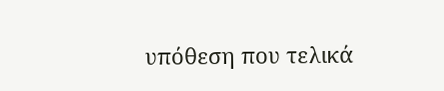υπόθεση που τελικά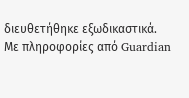διευθετήθηκε εξωδικαστικά.
Με πληροφορίες από Guardian